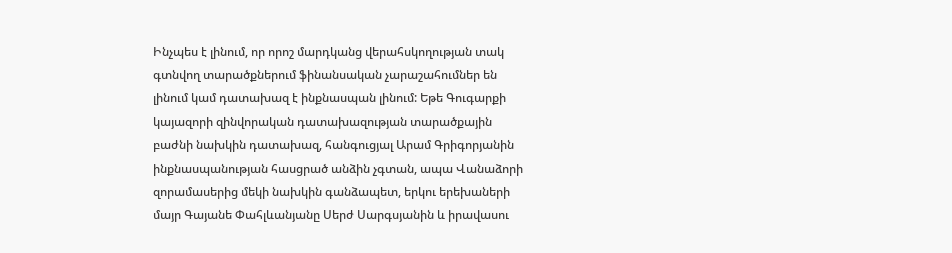Ինչպես է լինում, որ որոշ մարդկանց վերահսկողության տակ գտնվող տարածքներում ֆինանսական չարաշահումներ են լինում կամ դատախազ է ինքնասպան լինում: Եթե Գուգարքի կայազորի զինվորական դատախազության տարածքային բաժնի նախկին դատախազ, հանգուցյալ Արամ Գրիգորյանին ինքնասպանության հասցրած անձին չգտան, ապա Վանաձորի զորամասերից մեկի նախկին գանձապետ, երկու երեխաների մայր Գայանե Փահլևանյանը Սերժ Սարգսյանին և իրավասու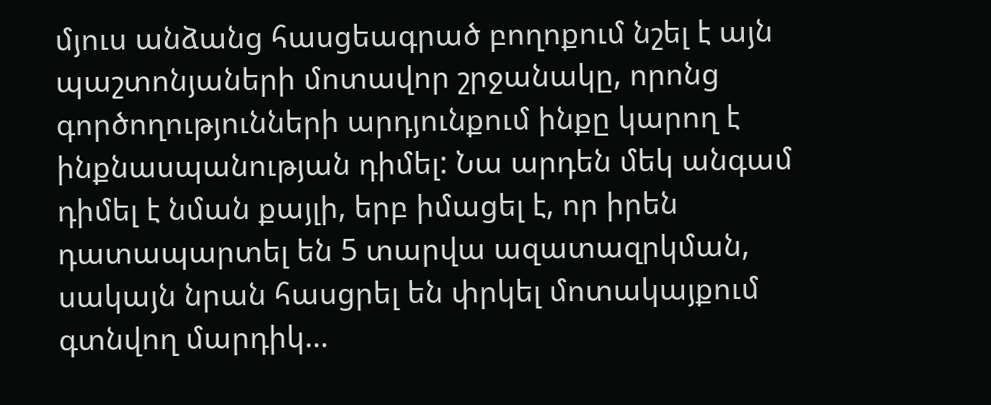մյուս անձանց հասցեագրած բողոքում նշել է այն պաշտոնյաների մոտավոր շրջանակը, որոնց գործողությունների արդյունքում ինքը կարող է ինքնասպանության դիմել: Նա արդեն մեկ անգամ դիմել է նման քայլի, երբ իմացել է, որ իրեն դատապարտել են 5 տարվա ազատազրկման, սակայն նրան հասցրել են փրկել մոտակայքում գտնվող մարդիկ…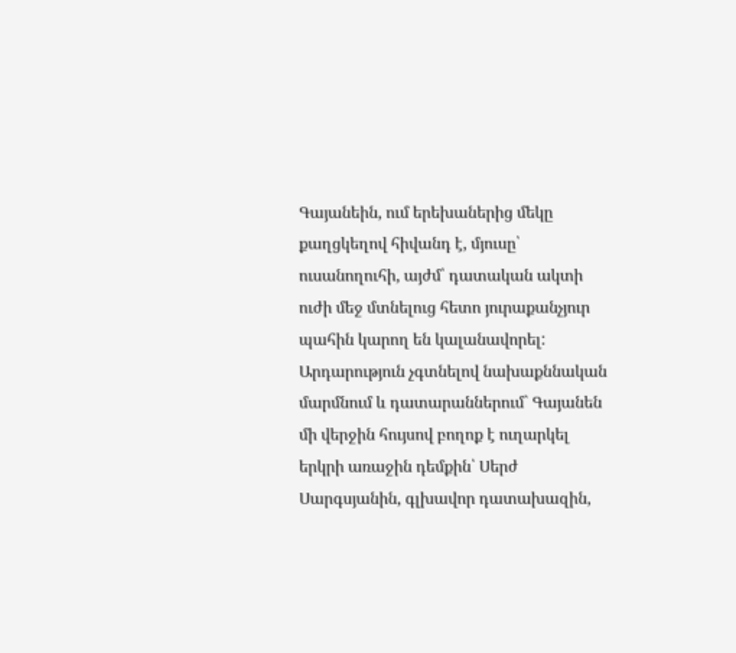Գայանեին, ում երեխաներից մեկը քաղցկեղով հիվանդ է, մյուսը՝ ուսանողուհի, այժմ՝ դատական ակտի ուժի մեջ մտնելուց հետո յուրաքանչյուր պահին կարող են կալանավորել: Արդարություն չգտնելով նախաքննական մարմնում և դատարաններում` Գայանեն մի վերջին հույսով բողոք է ուղարկել երկրի առաջին դեմքին՝ Սերժ Սարգսյանին, գլխավոր դատախազին,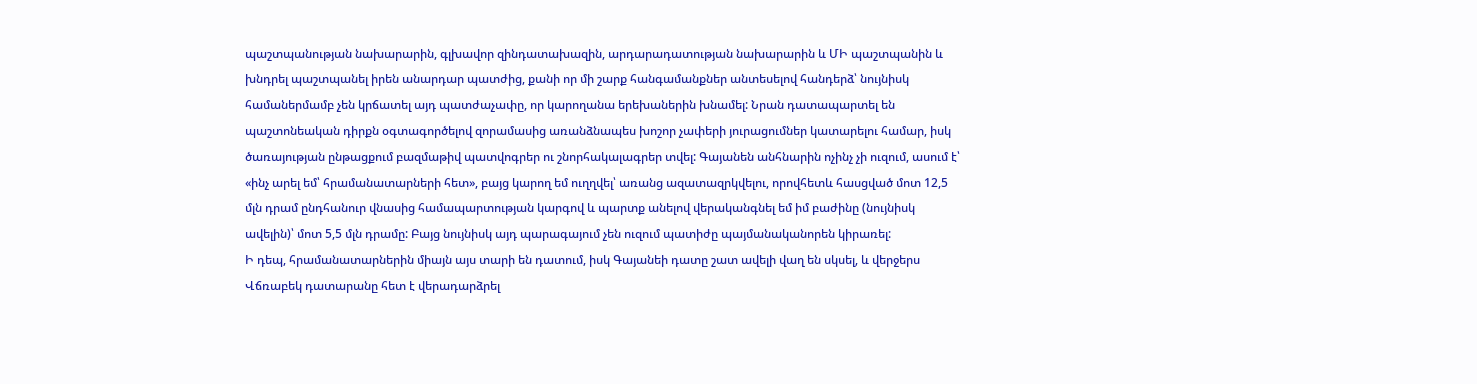պաշտպանության նախարարին, գլխավոր զինդատախազին, արդարադատության նախարարին և ՄԻ պաշտպանին և խնդրել պաշտպանել իրեն անարդար պատժից, քանի որ մի շարք հանգամանքներ անտեսելով հանդերձ՝ նույնիսկ համաներմամբ չեն կրճատել այդ պատժաչափը, որ կարողանա երեխաներին խնամել: Նրան դատապարտել են պաշտոնեական դիրքն օգտագործելով զորամասից առանձնապես խոշոր չափերի յուրացումներ կատարելու համար, իսկ ծառայության ընթացքում բազմաթիվ պատվոգրեր ու շնորհակալագրեր տվել: Գայանեն անհնարին ոչինչ չի ուզում, ասում է՝ «ինչ արել եմ՝ հրամանատարների հետ», բայց կարող եմ ուղղվել՝ առանց ազատազրկվելու, որովհետև հասցված մոտ 12,5 մլն դրամ ընդհանուր վնասից համապարտության կարգով և պարտք անելով վերականգնել եմ իմ բաժինը (նույնիսկ ավելին)՝ մոտ 5,5 մլն դրամը: Բայց նույնիսկ այդ պարագայում չեն ուզում պատիժը պայմանականորեն կիրառել:
Ի դեպ, հրամանատարներին միայն այս տարի են դատում, իսկ Գայանեի դատը շատ ավելի վաղ են սկսել, և վերջերս Վճռաբեկ դատարանը հետ է վերադարձրել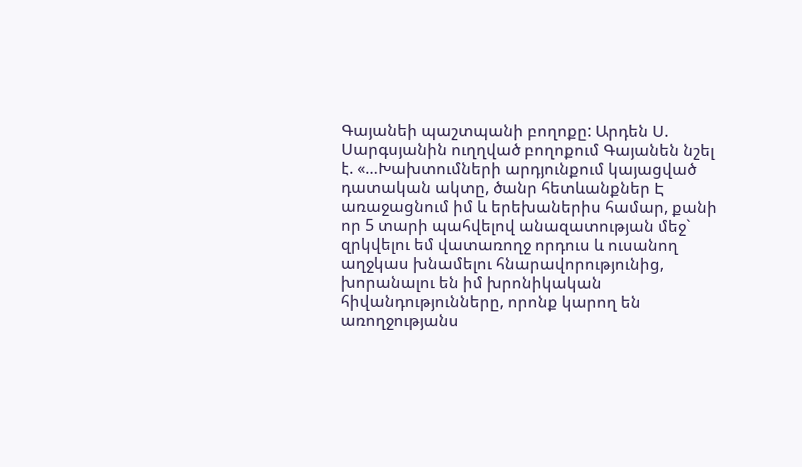Գայանեի պաշտպանի բողոքը: Արդեն Ս. Սարգսյանին ուղղված բողոքում Գայանեն նշել է. «…Խախտումների արդյունքում կայացված դատական ակտը, ծանր հետևանքներ Է առաջացնում իմ և երեխաներիս համար, քանի որ 5 տարի պահվելով անազատության մեջ` զրկվելու եմ վատառողջ որդուս և ուսանող աղջկաս խնամելու հնարավորությունից, խորանալու են իմ խրոնիկական հիվանդությունները, որոնք կարող են առողջությանս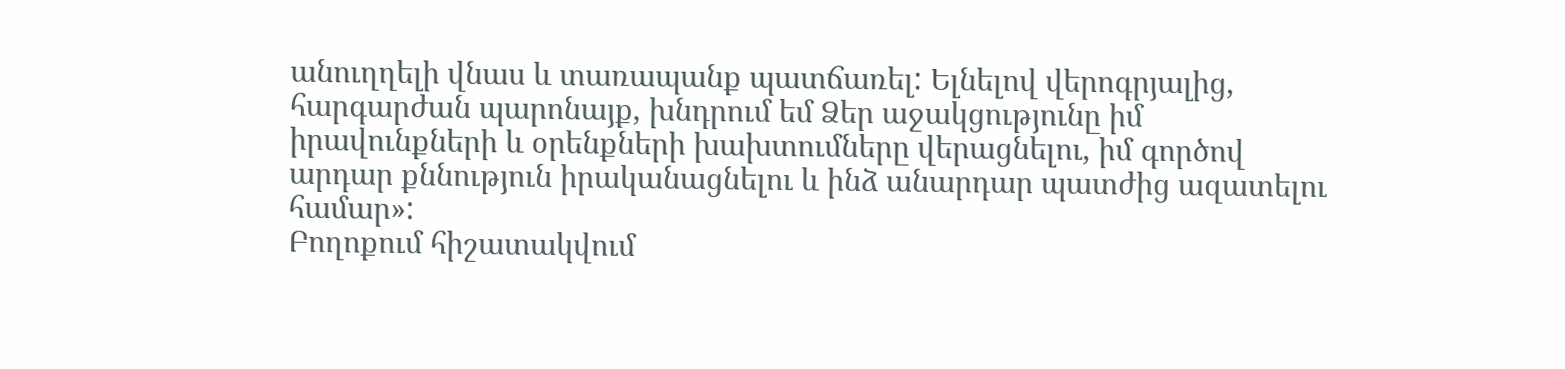անուղղելի վնաս և տառապանք պատճառել: Ելնելով վերոգրյալից, հարգարժան պարոնայք, խնդրում եմ Ձեր աջակցությունը իմ իրավունքների և օրենքների խախտումները վերացնելու, իմ գործով արդար քննություն իրականացնելու և ինձ անարդար պատժից ազատելու համար»:
Բողոքում հիշատակվում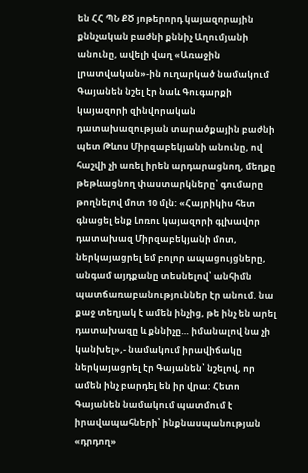են ՀՀ ՊՆ ՔԾ յոթերորդ կայազորային քննչական բաժնի քննիչ Աղումյանի անունը, ավելի վաղ «Առաջին լրատվական»-ին ուղարկած նամակում Գայանեն նշել էր նաև Գուգարքի կայազորի զինվորական դատախազության տարածքային բաժնի պետ Թևոս Միրզաբեկյանի անունը, ով հաշվի չի առել իրեն արդարացնող, մեղքը թեթևացնող փաստարկները՝ գումարը թողնելով մոտ 10 մլն: «Հայրիկիս հետ գնացել ենք Լոռու կայազորի գլխավոր դատախազ Միրզաբեկյանի մոտ, ներկայացրել եմ բոլոր ապացույցները, անգամ այդքանը տեսնելով՝ անհիմն պատճառաբանություններ էր անում. նա քաջ տեղյակ է ամեն ինչից, թե ինչ են արել դատախազը և քննիչը… իմանալով նա չի կանխել»,- նամակում իրավիճակը ներկայացրել էր Գայանեն՝ նշելով, որ ամեն ինչ բարդել են իր վրա: Հետո Գայանեն նամակում պատմում է իրավապահների՝ ինքնասպանության «դրդող»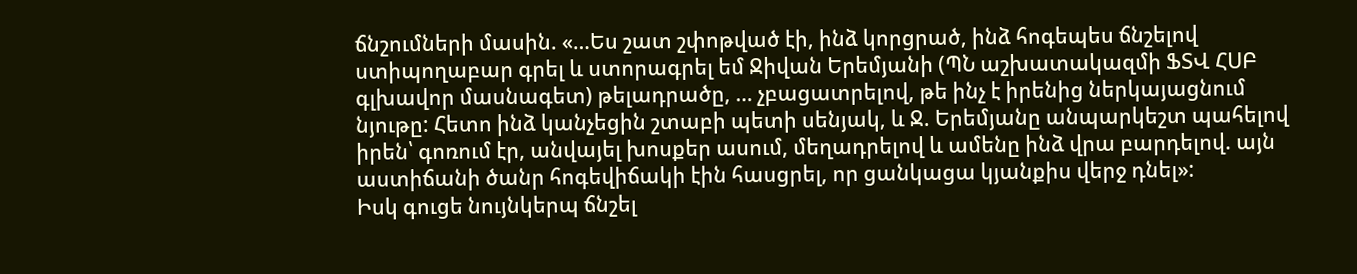ճնշումների մասին. «…Ես շատ շփոթված էի, ինձ կորցրած, ինձ հոգեպես ճնշելով ստիպողաբար գրել և ստորագրել եմ Ջիվան Երեմյանի (ՊՆ աշխատակազմի ՖՏՎ ՀՍԲ գլխավոր մասնագետ) թելադրածը, … չբացատրելով, թե ինչ է իրենից ներկայացնում նյութը: Հետո ինձ կանչեցին շտաբի պետի սենյակ, և Ջ. Երեմյանը անպարկեշտ պահելով իրեն՝ գոռում էր, անվայել խոսքեր ասում, մեղադրելով և ամենը ինձ վրա բարդելով. այն աստիճանի ծանր հոգեվիճակի էին հասցրել, որ ցանկացա կյանքիս վերջ դնել»:
Իսկ գուցե նույնկերպ ճնշել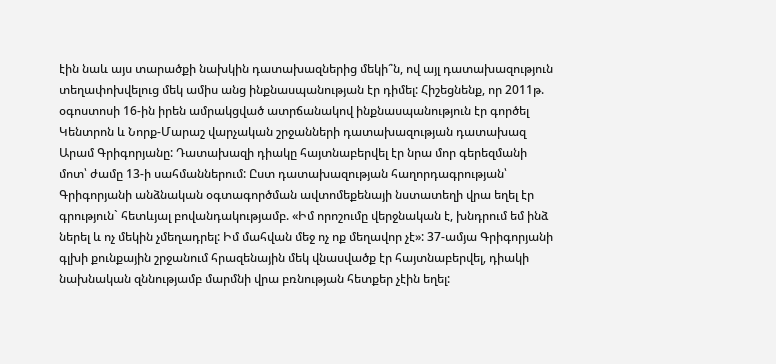էին նաև այս տարածքի նախկին դատախազներից մեկի՞ն, ով այլ դատախազություն տեղափոխվելուց մեկ ամիս անց ինքնասպանության էր դիմել: Հիշեցնենք, որ 2011թ. օգոստոսի 16-ին իրեն ամրակցված ատրճանակով ինքնասպանություն էր գործել Կենտրոն և Նորք-Մարաշ վարչական շրջանների դատախազության դատախազ Արամ Գրիգորյանը: Դատախազի դիակը հայտնաբերվել էր նրա մոր գերեզմանի մոտ՝ ժամը 13-ի սահմաններում: Ըստ դատախազության հաղորդագրության՝ Գրիգորյանի անձնական օգտագործման ավտոմեքենայի նստատեղի վրա եղել էր գրություն` հետևյալ բովանդակությամբ. «Իմ որոշումը վերջնական է, խնդրում եմ ինձ ներել և ոչ մեկին չմեղադրել: Իմ մահվան մեջ ոչ ոք մեղավոր չէ»: 37-ամյա Գրիգորյանի գլխի քունքային շրջանում հրազենային մեկ վնասվածք էր հայտնաբերվել, դիակի նախնական զննությամբ մարմնի վրա բռնության հետքեր չէին եղել: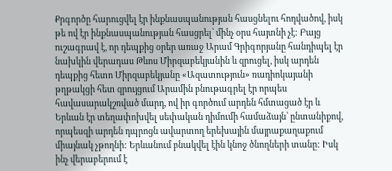Քրգործը հարուցվել էր ինքնասպանության հասցնելու հոդվածով, իսկ թե ով էր ինքնասպանության հասցրել՝ մինչ օրս հայտնի չէ: Բայց ուշագրավ է, որ դեպքից օրեր առաջ Արամ Գրիգորյանը հանդիպել էր նախկին վերադաս Թևոս Միրզաբեկյանին և զրուցել, իսկ արդեն դեպքից հետո Միրզաբեկյանը «Ազատություն» ռադիոկայանի թղթակցի հետ զրույցում Արամին բնութագրել էր որպես հավասարակշռված մարդ, ով իր գործում արդեն հմտացած էր և Երևան էր տեղափոխվել սեփական դիմումի համաձայն՝ ընտանիքով, որպեսզի արդեն դպրոցն ավարտող երեխային մայրաքաղաքում միայնակ չթողնի: Երևանում բնակվել էին կնոջ ծնողների տանը: Իսկ ինչ վերաբերում է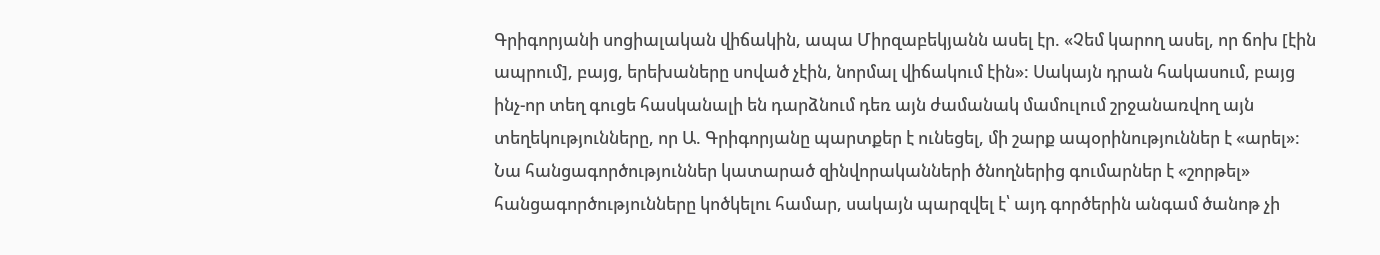Գրիգորյանի սոցիալական վիճակին, ապա Միրզաբեկյանն ասել էր. «Չեմ կարող ասել, որ ճոխ [էին ապրում], բայց, երեխաները սոված չէին, նորմալ վիճակում էին»: Սակայն դրան հակասում, բայց ինչ-որ տեղ գուցե հասկանալի են դարձնում դեռ այն ժամանակ մամուլում շրջանառվող այն տեղեկությունները, որ Ա. Գրիգորյանը պարտքեր է ունեցել, մի շարք ապօրինություններ է «արել»: Նա հանցագործություններ կատարած զինվորականների ծնողներից գումարներ է «շորթել» հանցագործությունները կոծկելու համար, սակայն պարզվել է՝ այդ գործերին անգամ ծանոթ չի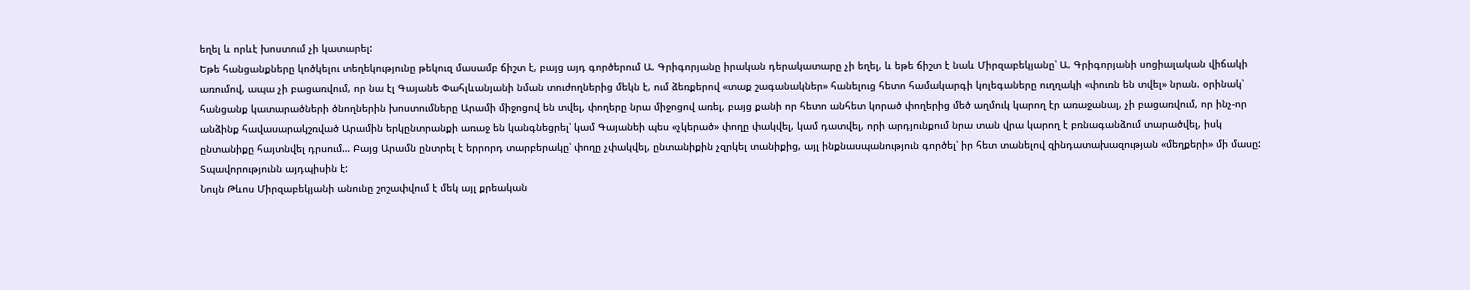եղել և որևէ խոստում չի կատարել:
Եթե հանցանքները կոծկելու տեղեկությունը թեկուզ մասամբ ճիշտ է, բայց այդ գործերում Ա. Գրիգորյանը իրական դերակատարը չի եղել, և եթե ճիշտ է նաև Միրզաբեկյանը՝ Ա. Գրիգորյանի սոցիալական վիճակի առումով, ապա չի բացառվում, որ նա էլ Գայանե Փահլևանյանի նման տուժողներից մեկն է, ում ձեռքերով «տաք շագանակներ» հանելուց հետո համակարգի կոլեգաները ուղղակի «փուռն են տվել» նրան. օրինակ՝ հանցանք կատարածների ծնողներին խոստումները Արամի միջոցով են տվել, փողերը նրա միջոցով առել, բայց քանի որ հետո անհետ կորած փողերից մեծ աղմուկ կարող էր առաջանալ, չի բացառվում, որ ինչ-որ անձինք հավասարակշռված Արամին երկընտրանքի առաջ են կանգնեցրել՝ կամ Գայանեի պես «չկերած» փողը փակվել, կամ դատվել, որի արդյունքում նրա տան վրա կարող է բռնագանձում տարածվել, իսկ ընտանիքը հայտնվել դրսում… Բայց Արամն ընտրել է երրորդ տարբերակը՝ փողը չփակվել, ընտանիքին չզրկել տանիքից, այլ ինքնասպանություն գործել՝ իր հետ տանելով զինդատախազության «մեղքերի» մի մասը: Տպավորությունն այդպիսին է:
Նույն Թևոս Միրզաբեկյանի անունը շոշափվում է մեկ այլ քրեական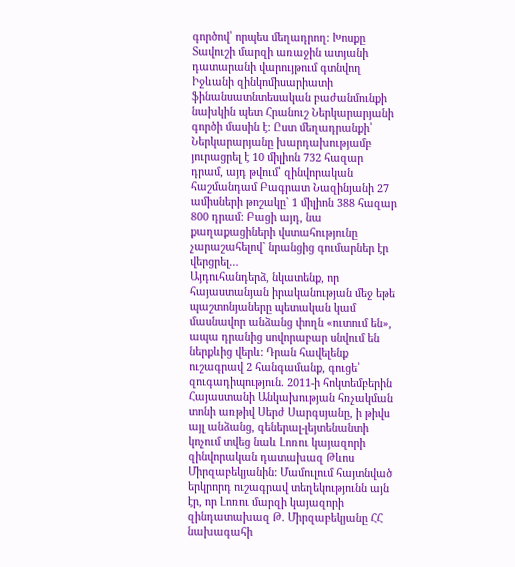գործով՝ որպես մեղադրող: Խոսքը Տավուշի մարզի առաջին ատյանի դատարանի վարույթում գտնվող Իջևանի զինկոմիսարիատի ֆինանսատնտեսական բաժանմունքի նախկին պետ Հրանուշ Ներկարարյանի գործի մասին է: Ըստ մեղադրանքի՝ Ներկարարյանը խարդախությամբ յուրացրել է 10 միլիոն 732 հազար դրամ, այդ թվում՝ զինվորական հաշմանդամ Բագրատ Նազինյանի 27 ամիսների թոշակը` 1 միլիոն 388 հազար 800 դրամ: Բացի այդ, նա քաղաքացիների վստահությունը չարաշահելով` նրանցից գումարներ էր վերցրել…
Այդուհանդերձ, նկատենք, որ հայաստանյան իրականության մեջ եթե պաշտոնյաները պետական կամ մասնավոր անձանց փողն «ուտում են», ապա դրանից սովորաբար սնվում են ներքևից վերև: Դրան հավելենք ուշագրավ 2 հանգամանք, գուցե՝ զուգադիպություն. 2011-ի հոկտեմբերին Հայաստանի Անկախության հռչակման տոնի առթիվ Սերժ Սարգսյանը, ի թիվս այլ անձանց, գեներալ-լեյտենանտի կոչում տվեց նաև Լոռու կայազորի զինվորական դատախազ Թևոս Միրզաբեկյանին: Մամուլում հայտնված երկրորդ ուշագրավ տեղեկությունն այն էր, որ Լոռու մարզի կայազորի զինդատախազ Թ. Միրզաբեկյանը ՀՀ նախագահի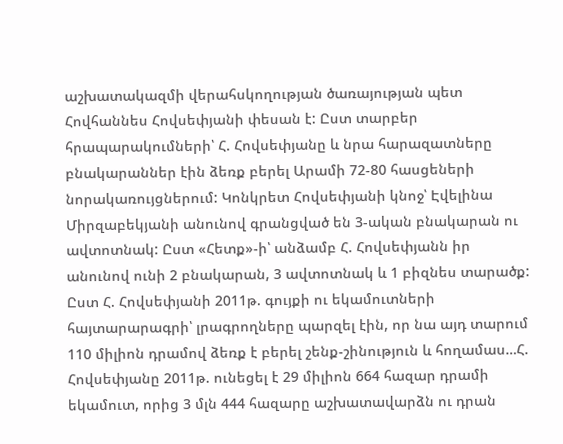աշխատակազմի վերահսկողության ծառայության պետ Հովհաննես Հովսեփյանի փեսան է: Ըստ տարբեր հրապարակումների՝ Հ. Հովսեփյանը և նրա հարազատները բնակարաններ էին ձեռք բերել Արամի 72-80 հասցեների նորակառույցներում: Կոնկրետ Հովսեփյանի կնոջ՝ Էվելինա Միրզաբեկյանի անունով գրանցված են 3-ական բնակարան ու ավտոտնակ: Ըստ «Հետք»-ի՝ անձամբ Հ. Հովսեփյանն իր անունով ունի 2 բնակարան, 3 ավտոտնակ և 1 բիզնես տարածք: Ըստ Հ. Հովսեփյանի 2011թ. գույքի ու եկամուտների հայտարարագրի՝ լրագրողները պարզել էին, որ նա այդ տարում 110 միլիոն դրամով ձեռք է բերել շենք-շինություն և հողամաս…Հ. Հովսեփյանը 2011թ. ունեցել է 29 միլիոն 664 հազար դրամի եկամուտ, որից 3 մլն 444 հազարը աշխատավարձն ու դրան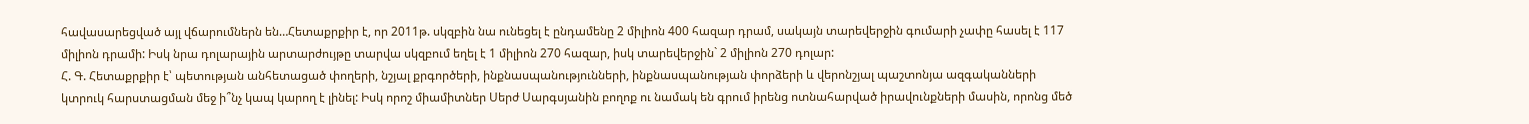հավասարեցված այլ վճարումներն են…Հետաքրքիր է, որ 2011թ. սկզբին նա ունեցել է ընդամենը 2 միլիոն 400 հազար դրամ, սակայն տարեվերջին գումարի չափը հասել է 117 միլիոն դրամի: Իսկ նրա դոլարային արտարժույթը տարվա սկզբում եղել է 1 միլիոն 270 հազար, իսկ տարեվերջին` 2 միլիոն 270 դոլար:
Հ. Գ. Հետաքրքիր է՝ պետության անհետացած փողերի, նշյալ քրգործերի, ինքնասպանությունների, ինքնասպանության փորձերի և վերոնշյալ պաշտոնյա ազգականների կտրուկ հարստացման մեջ ի՞նչ կապ կարող է լինել: Իսկ որոշ միամիտներ Սերժ Սարգսյանին բողոք ու նամակ են գրում իրենց ոտնահարված իրավունքների մասին, որոնց մեծ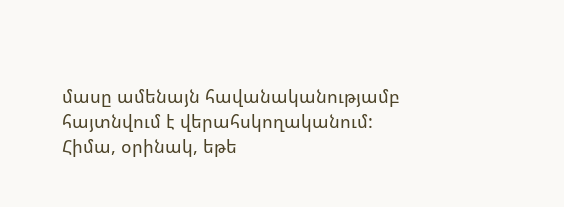մասը ամենայն հավանականությամբ հայտնվում է վերահսկողականում: Հիմա, օրինակ, եթե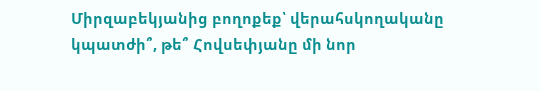Միրզաբեկյանից բողոքեք՝ վերահսկողականը կպատժի՞, թե՞ Հովսեփյանը մի նոր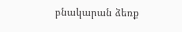բնակարան ձեռք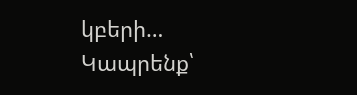կբերի… Կապրենք՝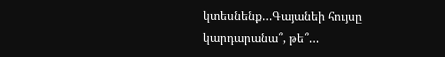կտեսնենք…Գայանեի հույսը կարդարանա՞, թե՞…